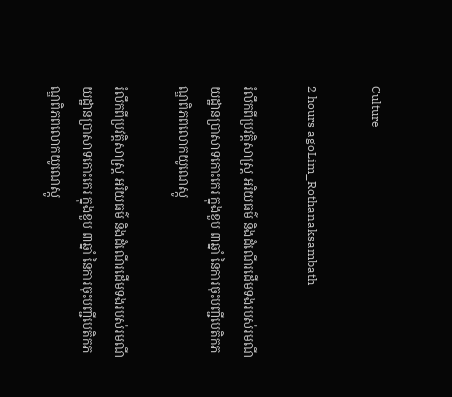Culture

2 hours agoLim_Rothanaksambath

រំលឹកពីប្រវត្តិសាស្ត្រ អរិយធម៌ និងដំណើរដើមទងរបស់រមណីយដ្ឋានប្រាសាទកោះកេរ ក្នុងខួប ៣ឆ្នាំ នៃការចុះបញ្ជីបេតិកភណ្ឌពិភពលោកយូណេស្កូ

រំលឹកពីប្រវត្តិសាស្ត្រ អរិយធម៌ និងដំណើរដើមទងរបស់រមណីយដ្ឋានប្រាសាទកោះកេរ ក្នុងខួប ៣ឆ្នាំ នៃការចុះបញ្ជីបេតិកភណ្ឌពិភពលោកយូណេស្កូ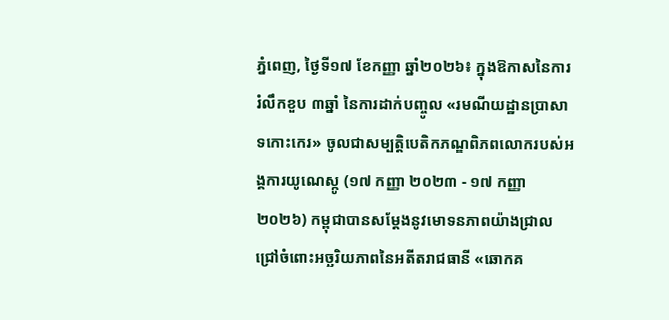ភ្នំពេញ, ថ្ងៃទី១៧ ខែកញ្ញា ឆ្នាំ២០២៦៖ ក្នុងឱកាសនៃការរំលឹកខួប ៣ឆ្នាំ នៃការដាក់បញ្ចូល «រមណីយដ្ឋានប្រាសាទកោះកេរ» ចូលជាសម្បត្តិបេតិកភណ្ឌពិភពលោករបស់អង្គការយូណេស្កូ (១៧ កញ្ញា ២០២៣ - ១៧ កញ្ញា ២០២៦) កម្ពុជាបានសម្តែងនូវមោទនភាពយ៉ាងជ្រាលជ្រៅចំពោះអច្ឆរិយភាពនៃអតីតរាជធានី «ឆោកគ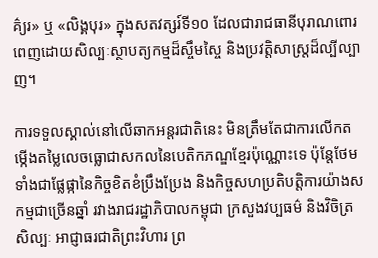គ៌្យរ» ឬ «លិង្គបុរ» ក្នុងសតវត្សរ៍ទី១០ ដែលជារាជធានីបុរាណពោរពេញដោយសិល្បៈស្ថាបត្យកម្មដ៏ស្ចឹមស្ចៃ និងប្រវត្តិសាស្ត្រដ៏ល្បីល្បាញ។

ការទទួលស្គាល់នៅលើឆាកអន្តរជាតិនេះ មិនត្រឹមតែជាការលើកតម្កើងតម្លៃលេចធ្លោជាសកលនៃបេតិកភណ្ឌខ្មែរប៉ុណ្ណោះទេ ប៉ុន្តែថែមទាំងជាផ្លែផ្កានៃកិច្ចខិតខំប្រឹងប្រែង និងកិច្ចសហប្រតិបត្តិការយ៉ាងសកម្មជាច្រើនឆ្នាំ រវាងរាជរដ្ឋាភិបាលកម្ពុជា ក្រសួងវប្បធម៌ និងវិចិត្រសិល្បៈ អាជ្ញាធរជាតិព្រះវិហារ ព្រ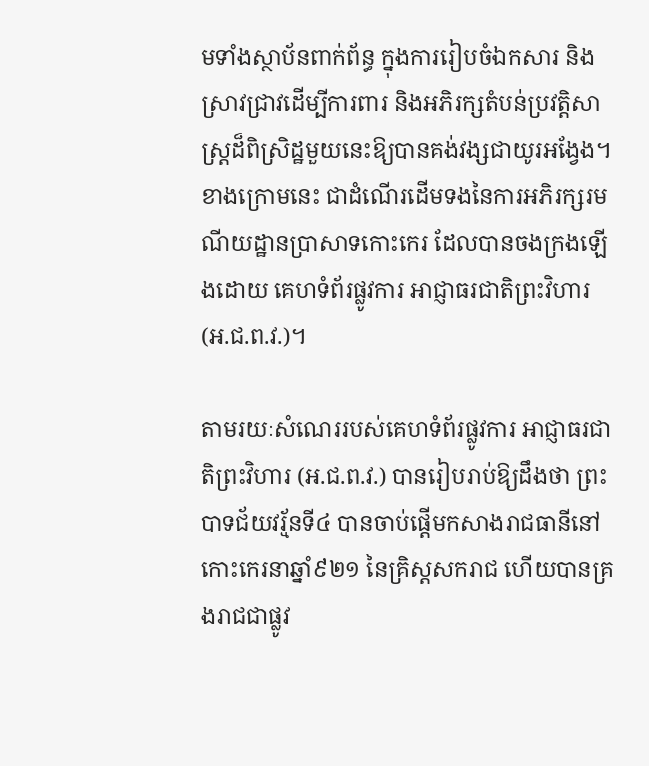មទាំងស្ថាប័នពាក់ព័ន្ធ ក្នុងការរៀបចំឯកសារ និងស្រាវជ្រាវដើម្បីការពារ និងអភិរក្សតំបន់ប្រវត្តិសាស្ត្រដ៏ពិស្រិដ្ឋមួយនេះឱ្យបានគង់វង្សជាយូរអង្វែង។ ខាងក្រោមនេះ ជាដំណើរដើមទងនៃការអភិរក្សរមណីយដ្ឋានប្រាសាទកោះកេរ ដែលបានចងក្រងឡើងដោយ គេហទំព័រផ្លូវការ អាជ្ញាធរជាតិព្រះវិហារ (អ.ជ.ព.វ.)។

តាមរយៈសំណេររបស់គេហទំព័រផ្លូវការ អាជ្ញាធរជាតិព្រះវិហារ (អ.ជ.ព.វ.) បានរៀបរាប់ឱ្យដឹងថា ព្រះបាទជ័យវរ្ម័នទី៤ បានចាប់ផ្តើមកសាងរាជធានីនៅកោះកេរនាឆ្នាំ៩២១ នៃគ្រិស្តសករាជ ហើយបានគ្រងរាជជាផ្លូវ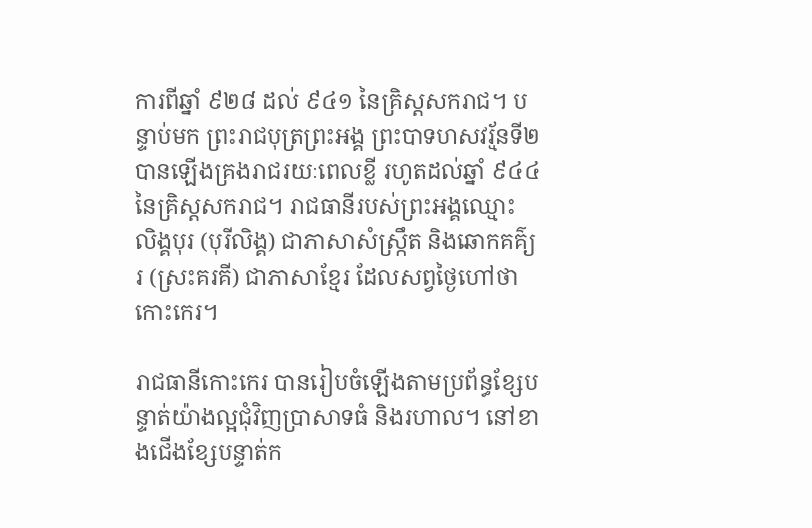ការពីឆ្នាំ ៩២៨ ដល់ ៩៤១ នៃគ្រិស្តសករាជ។ បន្ទាប់មក ព្រះរាជបុត្រព្រះអង្គ ព្រះបាទហសវរ្ម័នទី២ បានឡើងគ្រងរាជរយៈពេលខ្លី រហូតដល់ឆ្នាំ ៩៤៤ នៃគ្រិស្តសករាជ។ រាជធានីរបស់ព្រះអង្គឈ្មោះ លិង្គបុរ (បុរីលិង្គ) ជាភាសាសំស្ក្រឹត និងឆោកគគ៌្យរ (ស្រះគរគី) ជាភាសាខ្មែរ ដែលសព្វថ្ងៃហៅថា កោះកេរ។

រាជធានីកោះកេរ បានរៀបចំឡើងតាមប្រព័ន្ធខ្សែបន្ទាត់យ៉ាងល្អជុំវិញប្រាសាទធំ និងរហាល។ នៅខាងជើងខ្សែបន្ទាត់ក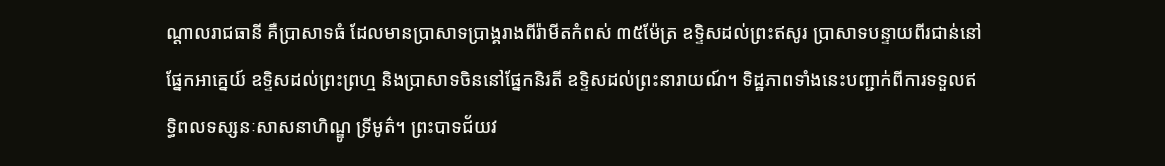ណ្តាលរាជធានី គឺប្រាសាទធំ ដែលមានប្រាសាទប្រាង្គរាងពីរ៉ាមីតកំពស់ ៣៥ម៉ែត្រ ឧទ្ទិសដល់ព្រះឥសូរ ប្រាសាទបន្ទាយពីរជាន់នៅផ្នែកអាគ្នេយ៍ ឧទ្ទិសដល់ព្រះព្រហ្ម និងប្រាសាទចិននៅផ្នែកនិរតី ឧទ្ទិសដល់ព្រះនារាយណ៍។ ទិដ្ឋភាពទាំងនេះបញ្ជាក់ពីការទទួលឥទ្ធិពលទស្សនៈសាសនាហិណ្ឌូ ទ្រីមូត៌។ ព្រះបាទជ័យវ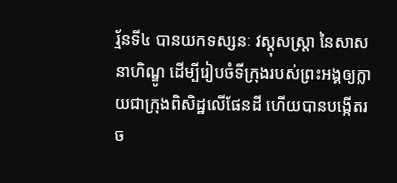រ្ម័នទី៤ បានយកទស្សនៈ វស្តុសស្ត្រា នៃសាសនាហិណ្ឌូ ដើម្បីរៀបចំទីក្រុងរបស់ព្រះអង្គឲ្យក្លាយជាក្រុងពិសិដ្ឋលើផែនដី ហើយបានបង្កើតរច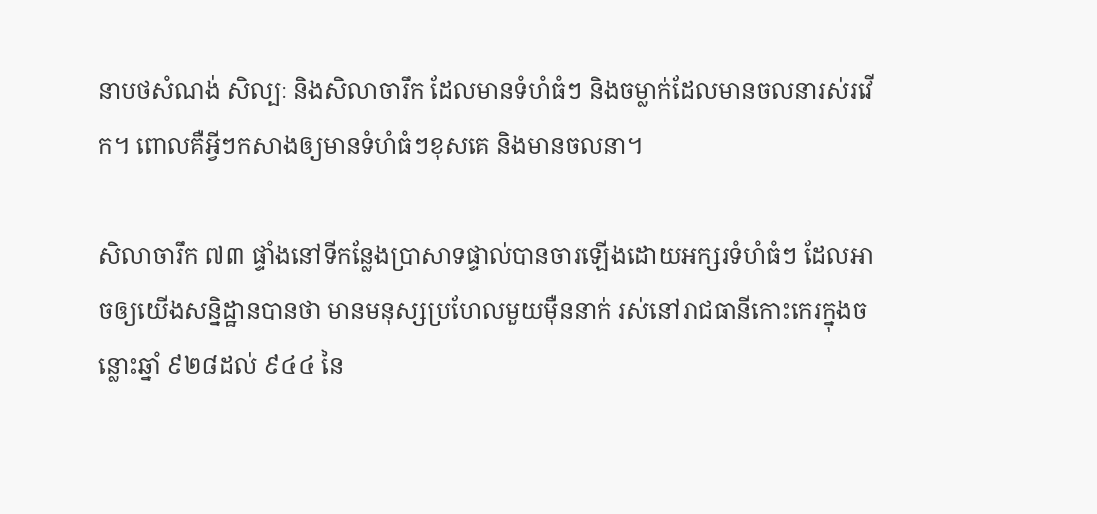នាបថសំណង់ សិល្បៈ និងសិលាចារឹក ដែលមានទំហំធំៗ និងចម្លាក់ដែលមានចលនារស់រវើក។ ពោលគឺអ្វីៗកសាងឲ្យមានទំហំធំៗខុសគេ និងមានចលនា។

សិលាចារឹក ៧៣ ផ្ទាំងនៅទីកន្លែងប្រាសាទផ្ទាល់បានចារឡើងដោយអក្សរទំហំធំៗ ដែលអាចឲ្យយើងសន្និដ្ឋានបានថា មានមនុស្សប្រហែលមួយម៉ឺននាក់ រស់នៅរាជធានីកោះកេរក្នុងចន្លោះឆ្នាំ ៩២៨ដល់ ៩៤៤ នៃ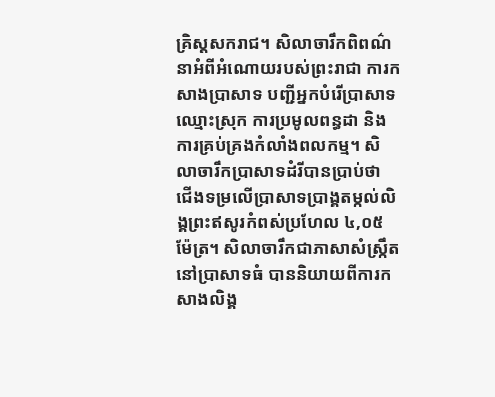គ្រិស្តសករាជ។ សិលាចារឹកពិពណ៌នាអំពីអំណោយរបស់ព្រះរាជា ការកសាងប្រាសាទ បញ្ជីអ្នកបំរើប្រាសាទ ឈ្មោះស្រុក ការប្រមូលពន្ធដា និងការគ្រប់គ្រងកំលាំងពលកម្ម។ សិលាចារឹកប្រាសាទដំរីបានប្រាប់ថា ជើងទម្រលើប្រាសាទប្រាង្គតម្កល់លិង្គព្រះឥសូរកំពស់ប្រហែល ៤,០៥ ម៉ែត្រ។ សិលាចារឹកជាភាសាសំស្ក្រឹតនៅប្រាសាទធំ បាននិយាយពីការកសាងលិង្គ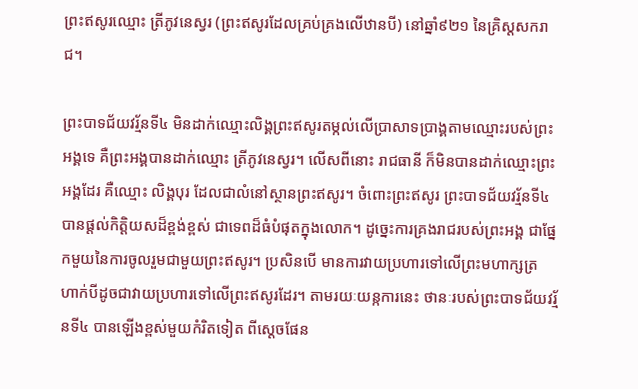ព្រះឥសូរឈ្មោះ ត្រីភូវនេស្វរ (ព្រះឥសូរដែលគ្រប់គ្រងលើឋានបី) នៅឆ្នាំ៩២១ នៃគ្រិស្តសករាជ។

ព្រះបាទជ័យវរ្ម័នទី៤ មិនដាក់ឈ្មោះលិង្គព្រះឥសូរតម្កល់លើប្រាសាទប្រាង្គតាមឈ្មោះរបស់ព្រះអង្គទេ គឺព្រះអង្គបានដាក់ឈ្មោះ ត្រីភូវនេស្វរ។ លើសពីនោះ រាជធានី ក៏មិនបានដាក់ឈ្មោះព្រះអង្គដែរ គឺឈ្មោះ លិង្គបុរ ដែលជាលំនៅស្ថានព្រះឥសូរ។ ចំពោះព្រះឥសូរ ព្រះបាទជ័យវរ្ម័នទី៤ បានផ្តល់កិត្តិយសដ៏ខ្ពង់ខ្ពស់ ជាទេពដ៏ធំបំផុតក្នុងលោក។ ដូច្នេះការគ្រងរាជរបស់ព្រះអង្គ ជាផ្នែកមួយនៃការចូលរួមជាមួយព្រះឥសូរ។ ប្រសិនបើ មានការវាយប្រហារទៅលើព្រះមហាក្សត្រ ហាក់បីដូចជាវាយប្រហារទៅលើព្រះឥសូរដែរ។ តាមរយៈយន្កការនេះ ថានៈរបស់ព្រះបាទជ័យវរ្ម័នទី៤ បានឡើងខ្ពស់មួយកំរិតទៀត ពីស្តេចផែន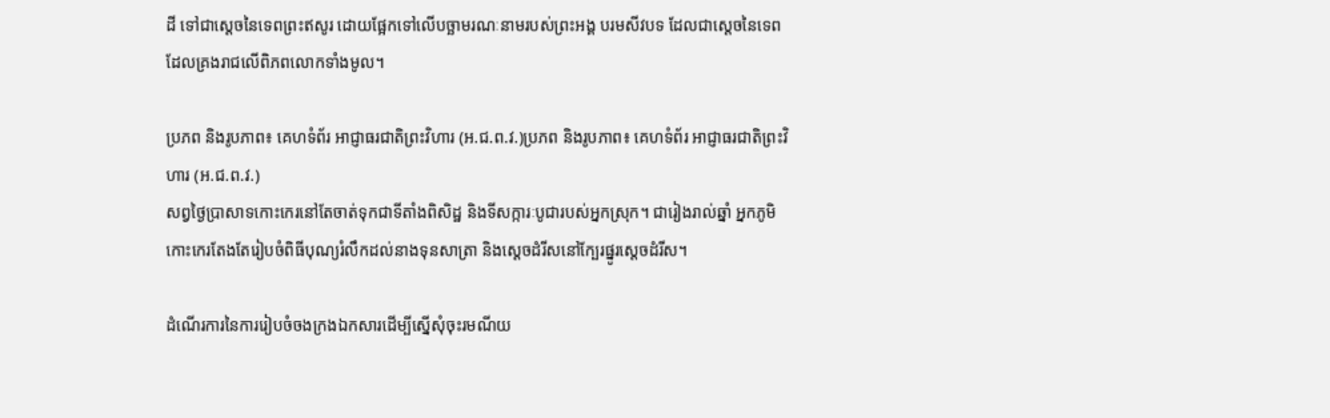ដី ទៅជាស្តេចនៃទេពព្រះឥសូរ ដោយផ្អែកទៅលើបច្ឆាមរណៈនាមរបស់ព្រះអង្គ បរមសីវបទ ដែលជាស្តេចនៃទេពដែលគ្រងរាជលើពិភពលោកទាំងមូល។

ប្រភព និងរូបភាព៖ គេហទំព័រ អាជ្ញាធរជាតិព្រះវិហារ (អ.ជ.ព.វ.)ប្រភព និងរូបភាព៖ គេហទំព័រ អាជ្ញាធរជាតិព្រះវិហារ (អ.ជ.ព.វ.)
សព្វថ្ងៃប្រាសាទកោះកេរនៅតែចាត់ទុកជាទីតាំងពិសិដ្ឋ និងទីសក្ការៈបូជារបស់អ្នកស្រុក។ ជារៀងរាល់ឆ្នាំ អ្នកភូមិកោះកេរតែងតែរៀបចំពិធីបុណ្យរំលឹកដល់នាងទុនសាត្រា និងស្តេចដំរីសនៅក្បែរផ្នូរស្តេចដំរីស។

ដំណើរការនៃការរៀបចំចងក្រងឯកសារដើម្បីស្នើសុំចុះរមណីយ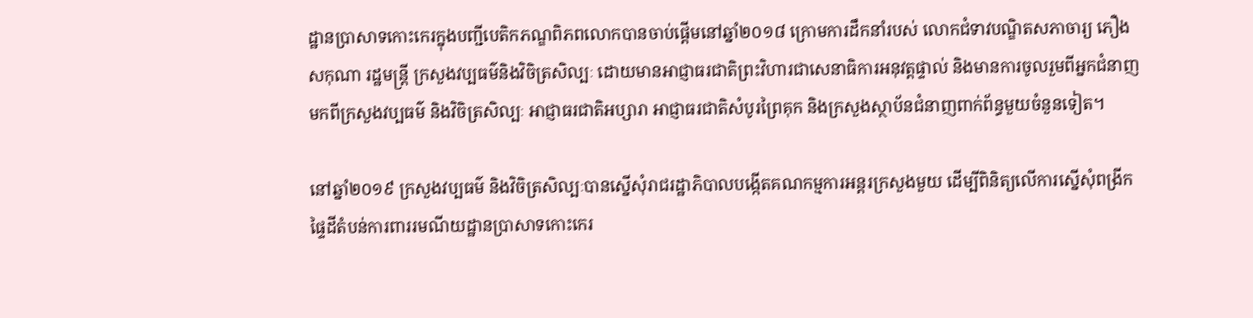ដ្ឋានប្រាសាទកោះកេរក្នុងបញ្ជីបេតិកភណ្ឌពិភពលោកបានចាប់ផ្តើមនៅឆ្នាំ២០១៨ ក្រោមការដឹកនាំរបស់ លោកជំទាវបណ្ឌិតសភាចារ្យ ភឿង សកុណា រដ្ឋមន្រ្តី ក្រសួងវប្បធម៌និងវិចិត្រសិល្បៈ ដោយមានអាជ្ញាធរជាតិព្រះវិហារជាសេនាធិការអនុវត្តផ្ទាល់ និងមានការចូលរួមពីអ្នកជំនាញមកពីក្រសួងវប្បធម៌ និងវិចិត្រសិល្បៈ អាជ្ញាធរជាតិអប្សារា អាជ្ញាធរជាតិសំបូរព្រៃគុក និងក្រសួងស្ថាប័នជំនាញពាក់ព័ន្ធមួយចំនួនទៀត។

នៅឆ្នាំ២០១៩ ក្រសួងវប្បធម៌ និងវិចិត្រសិល្បៈបានស្នើសុំរាជរដ្ឋាភិបាលបង្កើតគណកម្មការអន្តរក្រសួងមួយ ដើម្បីពិនិត្យលើការស្នើសុំពង្រីកផ្ទៃដីតំបន់ការពាររមណីយដ្ឋានបា្រសាទកោះកេរ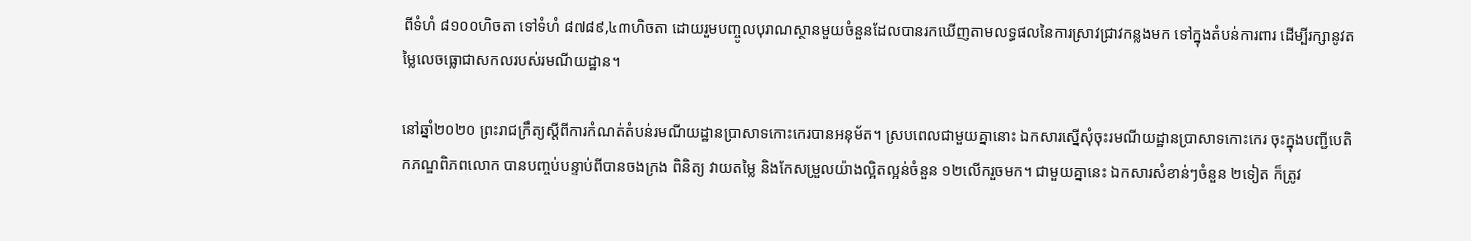ពីទំហំ ៨១០០ហិចតា ទៅទំហំ ៨៧៨៩,៤៣ហិចតា ដោយរួមបញ្ចូលបុរាណស្ថានមួយចំនួនដែលបានរកឃើញតាមលទ្ធផលនៃការស្រាវជ្រាវកន្លងមក ទៅក្នុងតំបន់ការពារ ដើម្បីរក្សានូវតម្លៃលេចធ្លោជាសកលរបស់រមណីយដ្ឋាន។

នៅឆ្នាំ២០២០ ព្រះរាជក្រឹត្យស្តីពីការកំណត់តំបន់រមណីយដ្ឋានប្រាសាទកោះកេរបានអនុម័ត។ ស្របពេលជាមួយគ្នានោះ ឯកសារស្នើសុំចុះរមណីយដ្ឋានប្រាសាទកោះកេរ ចុះក្នុងបញ្ជីបេតិកភណ្ឌពិភពលោក បានបញ្ចប់បន្ទាប់ពីបានចងក្រង ពិនិត្យ វាយតម្លៃ និងកែសម្រួលយ៉ាងល្អិតល្អន់ចំនួន ១២លើករួចមក។ ជាមួយគ្នានេះ ឯកសារសំខាន់ៗចំនួន ២ទៀត ក៏ត្រូវ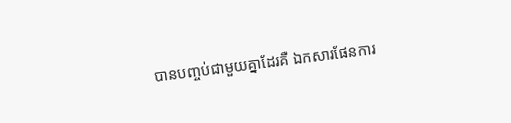បានបញ្ចប់ជាមួយគ្នាដែរគឺ ឯកសារផែនការ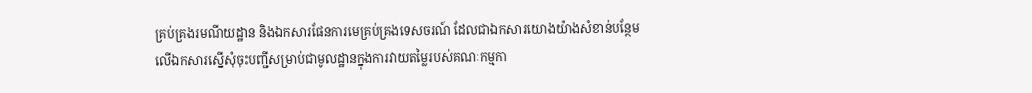គ្រប់គ្រងរមណីយដ្ឋាន និងឯកសារផែនការមេគ្រប់គ្រងទេសចរណ៍ ដែលជាឯកសារយោងយ៉ាងសំខាន់បន្ថែមលើឯកសារស្នើសុំចុះបញ្ជីសម្រាប់ជាមូលដ្ឋានក្នុងការវាយតម្លៃរបស់គណៈកម្មកា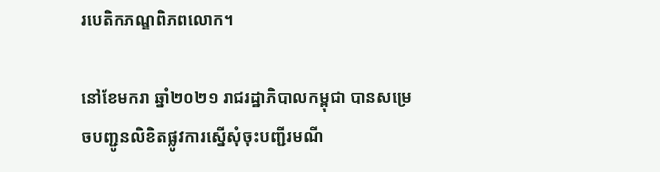របេតិកភណ្ឌពិភពលោក។

នៅខែមករា ឆ្នាំ២០២១ រាជរដ្ឋាភិបាលកម្ពុជា បានសម្រេចបញ្ជូនលិខិតផ្លូវការស្នើសុំចុះបញ្ជីរមណី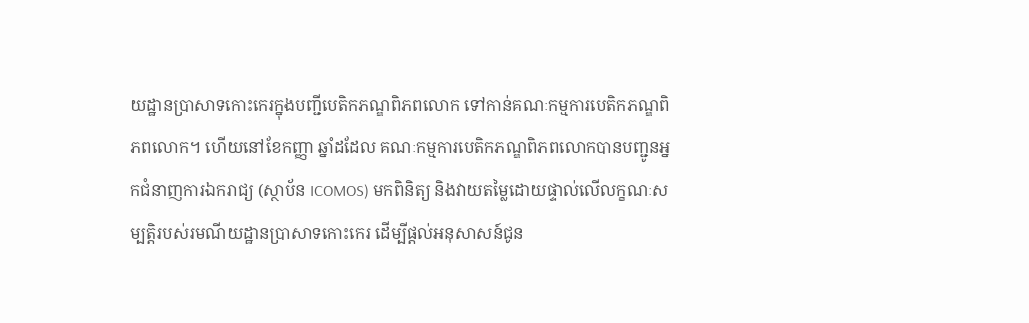យដ្ឋានប្រាសាទកោះកេរក្នុងបញ្ជីបេតិកភណ្ឌពិភពលោក ទៅកាន់គណៈកម្មការបេតិកភណ្ឌពិភពលោក។ ហើយនៅខែកញ្ញា ឆ្នាំដដែល គណៈកម្មការបេតិកភណ្ឌពិភពលោកបានបញ្ជូនអ្នកជំនាញការឯករាជ្យ (ស្ថាប័ន ICOMOS) មកពិនិត្យ និងវាយតម្លៃដោយផ្ទាល់លើលក្ខណៈសម្បត្តិរបស់រមណីយដ្ឋានប្រាសាទកោះកេរ ដើម្បីផ្តល់អនុសាសន៍ជូន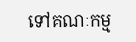ទៅគណៈកម្ម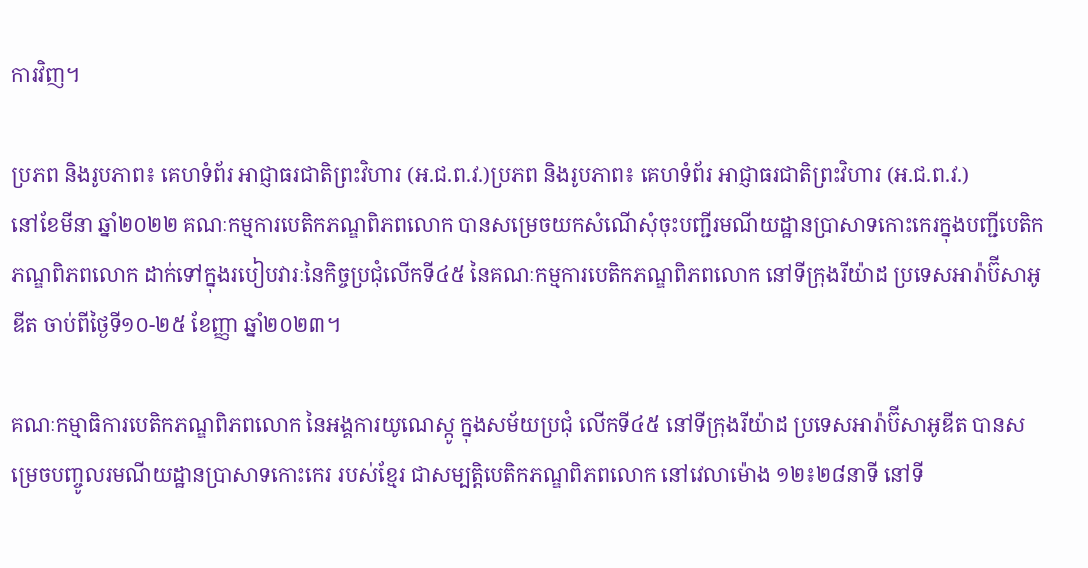ការវិញ។

ប្រភព និងរូបភាព៖ គេហទំព័រ អាជ្ញាធរជាតិព្រះវិហារ (អ.ជ.ព.វ.)ប្រភព និងរូបភាព៖ គេហទំព័រ អាជ្ញាធរជាតិព្រះវិហារ (អ.ជ.ព.វ.)
នៅខែមីនា ឆ្នាំ២០២២ គណៈកម្មការបេតិកភណ្ឌពិភពលោក បានសម្រេចយកសំណើសុំចុះបញ្ជីរមណីយដ្ឋានប្រាសាទកោះកេរក្នុងបញ្ជីបេតិកភណ្ឌពិភពលោក ដាក់ទៅក្នុងរបៀបវារៈនៃកិច្ចប្រជុំលើកទី៤៥ នៃគណៈកម្មការបេតិកភណ្ឌពិភពលោក នៅទីក្រុងរីយ៉ាដ ប្រទេសអារ៉ាប៊ីសាអូឌីត ចាប់ពីថ្ងៃទី១០-២៥ ខែញ្ញា ឆ្នាំ២០២៣។

គណៈកម្មាធិការបេតិកភណ្ឌពិភពលោក នៃអង្គការយូណេស្កូ ក្នុងសម័យប្រជុំ លើកទី៤៥ នៅទីក្រុងរីយ៉ាដ ប្រទេសអារ៉ាប៊ីសាអូឌីត បានសម្រេចបញ្ចូលរមណីយដ្ឋានប្រាសាទកោះកេរ របស់ខ្មែរ ជាសម្បត្តិបេតិកភណ្ឌពិភពលោក នៅវេលាម៉ោង ១២៖២៨នាទី នៅទី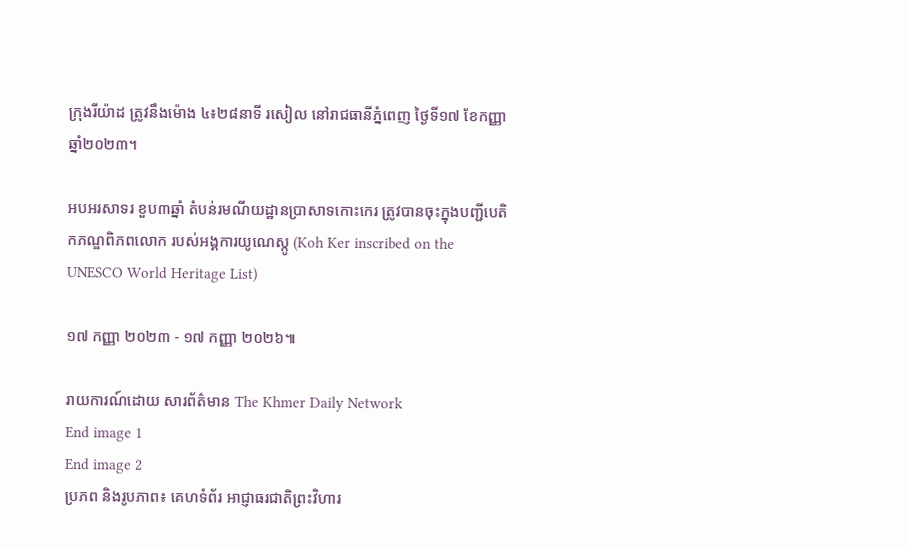ក្រុងរីយ៉ាដ ត្រូវនឹងម៉ោង ៤៖២៨នាទី រសៀល នៅរាជធានីភ្នំពេញ ថ្ងៃទី១៧ ខែកញ្ញា ឆ្នាំ២០២៣។

អបអរសាទរ ខួប៣ឆ្នាំ តំបន់រមណីយដ្ឋានប្រាសាទកោះកេរ ត្រូវបានចុះក្នុងបញ្ជីបេតិកភណ្ឌពិភពលោក របស់អង្គការយូណេស្កូ (Koh Ker inscribed on the UNESCO World Heritage List)

១៧ កញ្ញា ២០២៣ - ១៧ កញ្ញា ២០២៦៕

រាយការណ៍ដោយ សារព័ត៌មាន The Khmer Daily Network
End image 1
End image 2
ប្រភព និងរូបភាព៖ គេហទំព័រ អាជ្ញាធរជាតិព្រះវិហារ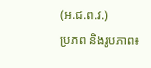(អ.ជ.ព.វ.)
ប្រភព និងរូបភាព៖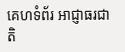គេហទំព័រ អាជ្ញាធរជាតិ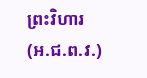ព្រះវិហារ (អ.ជ.ព.វ.)